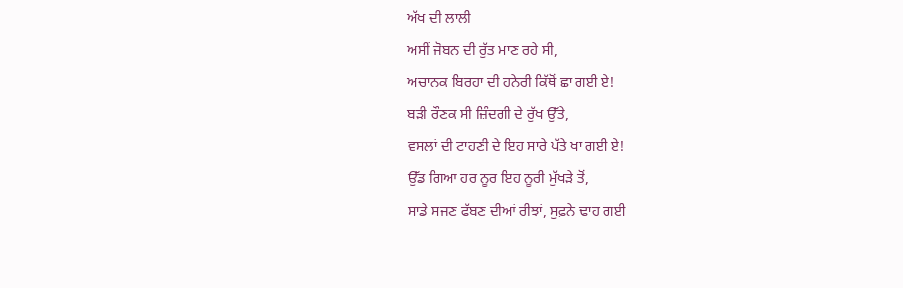ਅੱਖ ਦੀ ਲਾਲੀ
ਅਸੀਂ ਜੋਬਨ ਦੀ ਰੁੱਤ ਮਾਣ ਰਹੇ ਸੀ,
ਅਚਾਨਕ ਬਿਰਹਾ ਦੀ ਹਨੇਰੀ ਕਿੱਥੋਂ ਛਾ ਗਈ ਏ!
ਬੜੀ ਰੌਣਕ ਸੀ ਜ਼ਿੰਦਗੀ ਦੇ ਰੁੱਖ ਉੱਤੇ,
ਵਸਲਾਂ ਦੀ ਟਾਹਣੀ ਦੇ ਇਹ ਸਾਰੇ ਪੱਤੇ ਖਾ ਗਈ ਏ!
ਉੱਡ ਗਿਆ ਹਰ ਨੂਰ ਇਹ ਨੂਰੀ ਮੁੱਖੜੇ ਤੋਂ,
ਸਾਡੇ ਸਜਣ ਫੱਬਣ ਦੀਆਂ ਰੀਝਾਂ, ਸੁਫ਼ਨੇ ਢਾਹ ਗਈ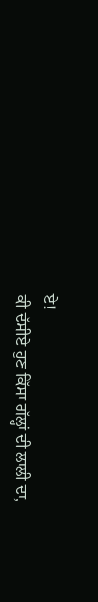ਏ!
ਕੀ ਦੱਸੀਏ ਹੁਣ ਕਿੱਸਾ ਗੱਲ੍ਹਾਂ ਦੀ ਲਾਲੀ ਦਾ,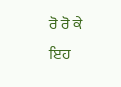ਰੋ ਰੋ ਕੇ ਇਹ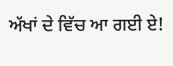ਅੱਖਾਂ ਦੇ ਵਿੱਚ ਆ ਗਈ ਏ!